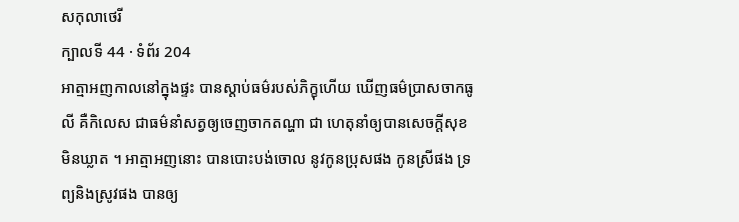សកុលាថេរី
ក្បាលទី 44 · ទំព័រ 204
អាត្មាអញកាលនៅក្នុងផ្ទះ បានស្តាប់ធម៌របស់ភិក្ខុហើយ ឃើញធម៌ប្រាសចាកធូលី គឺកិលេស ជាធម៌នាំសត្វឲ្យចេញចាកតណ្ហា ជា ហេតុនាំឲ្យបានសេចក្តីសុខមិនឃ្លាត ។ អាត្មាអញនោះ បានបោះបង់ចោល នូវកូនប្រុសផង កូនស្រីផង ទ្រព្យនិងស្រូវផង បានឲ្យ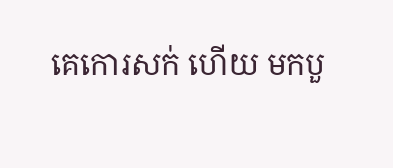គេកោរសក់ ហើយ មកបួ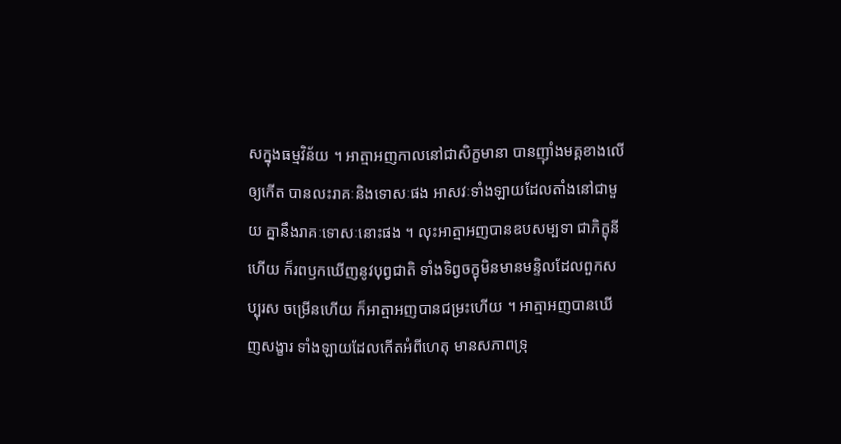សក្នុងធម្មវិន័យ ។ អាត្មាអញកាលនៅជាសិក្ខមានា បានញ៉ាំងមគ្គខាងលើ ឲ្យកើត បានលះរាគៈនិងទោសៈផង អាសវៈទាំងឡាយដែលតាំងនៅជាមួយ គ្នានឹងរាគៈទោសៈនោះផង ។ លុះអាត្មាអញបានឧបសម្បទា ជាភិក្ខុនី ហើយ ក៏រពឫកឃើញនូវបុព្វជាតិ ទាំងទិព្វចក្ខុមិនមានមន្ទិលដែលពួកសប្បុរស ចម្រើនហើយ ក៏អាត្មាអញបានជម្រះហើយ ។ អាត្មាអញបានឃើញសង្ខារ ទាំងឡាយដែលកើតអំពីហេតុ មានសភាពទ្រុ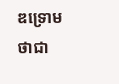ឌទ្រោមថាជា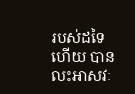របស់ដទៃ ហើយ បានលះអាសវៈ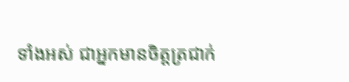ទាំងអស់ ជាអ្នកមានចិត្តត្រជាក់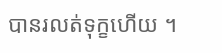បានរលត់ទុក្ខហើយ ។